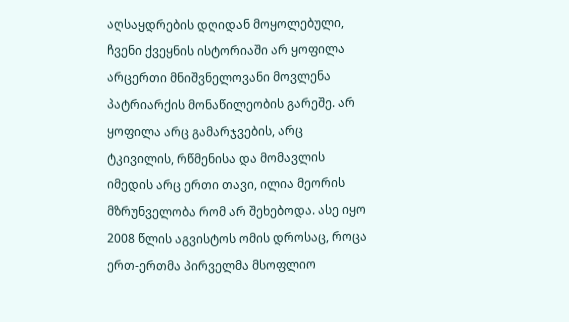აღსაყდრების დღიდან მოყოლებული, ჩვენი ქვეყნის ისტორიაში არ ყოფილა არცერთი მნიშვნელოვანი მოვლენა პატრიარქის მონაწილეობის გარეშე. არ ყოფილა არც გამარჯვების, არც ტკივილის, რწმენისა და მომავლის იმედის არც ერთი თავი, ილია მეორის მზრუნველობა რომ არ შეხებოდა. ასე იყო 2008 წლის აგვისტოს ომის დროსაც, როცა ერთ-ერთმა პირველმა მსოფლიო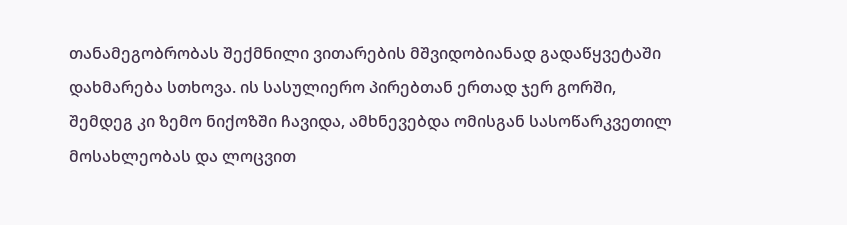თანამეგობრობას შექმნილი ვითარების მშვიდობიანად გადაწყვეტაში დახმარება სთხოვა. ის სასულიერო პირებთან ერთად ჯერ გორში, შემდეგ კი ზემო ნიქოზში ჩავიდა, ამხნევებდა ომისგან სასოწარკვეთილ მოსახლეობას და ლოცვით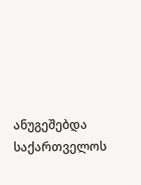ანუგეშებდა საქართველოს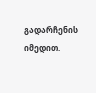გადარჩენის იმედით.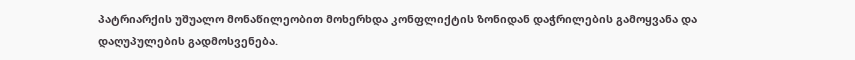პატრიარქის უშუალო მონაწილეობით მოხერხდა კონფლიქტის ზონიდან დაჭრილების გამოყვანა და დაღუპულების გადმოსვენება.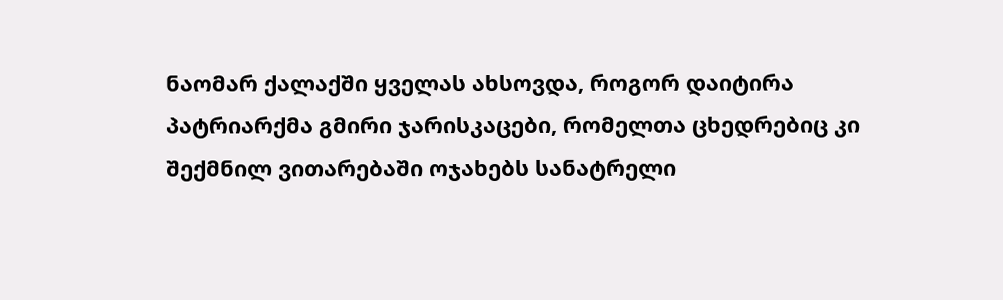ნაომარ ქალაქში ყველას ახსოვდა, როგორ დაიტირა პატრიარქმა გმირი ჯარისკაცები, რომელთა ცხედრებიც კი შექმნილ ვითარებაში ოჯახებს სანატრელი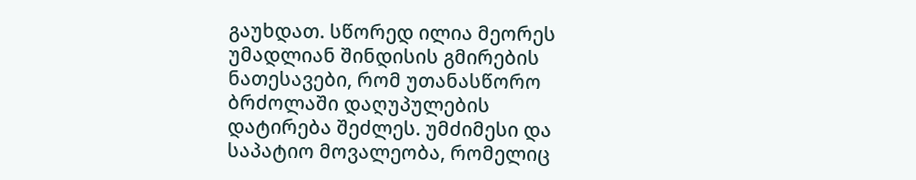გაუხდათ. სწორედ ილია მეორეს უმადლიან შინდისის გმირების ნათესავები, რომ უთანასწორო ბრძოლაში დაღუპულების დატირება შეძლეს. უმძიმესი და საპატიო მოვალეობა, რომელიც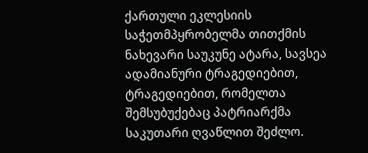ქართული ეკლესიის საჭეთმპყრობელმა თითქმის ნახევარი საუკუნე ატარა, სავსეა ადამიანური ტრაგედიებით, ტრაგედიებით, რომელთა შემსუბუქებაც პატრიარქმა საკუთარი ღვაწლით შეძლო.